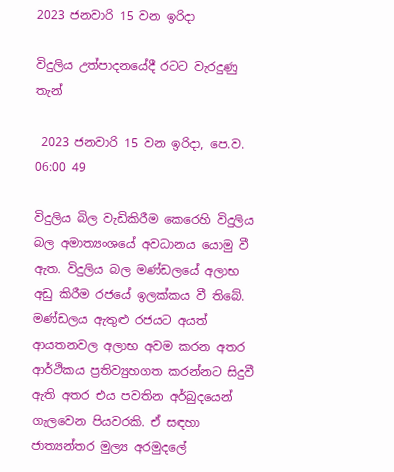2023 ජනවාරි 15 වන ඉරිදා

විදුලිය උත්පාදනයේදී රටට වැරදුණු තැන්

 2023 ජනවාරි 15 වන ඉරිදා, පෙ.ව. 06:00 49

විදුලිය බිල වැඩිකිරීම කෙරෙහි විදුලිය බල අමාත්‍යංශයේ අවධානය යොමු වී ඇත. විදුලිය බල මණ්ඩලයේ අලාභ අඩු කිරීම රජයේ ඉලක්කය වී තිබේ. මණ්ඩලය ඇතුළු රජයට අයත් ආයතනවල අලාභ අවම කරන අතර ආර්ථිකය ප්‍රතිව්‍යුහගත කරන්නට සිදුවී ඇති අතර එය පවතින අර්බුදයෙන් ගැලවෙන පියවරකි. ඒ සඳහා ජාත්‍යන්තර මුල්‍ය අරමුදලේ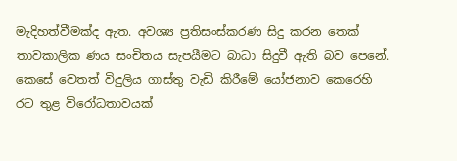මැදිහත්වීමක්ද ඇත. අවශ්‍ය ප්‍රතිසංස්කරණ සිදු කරන තෙක් තාවකාලික ණය සංචිතය සැපයීමට බාධා සිදුවී ඇති බව පෙනේ. කෙසේ වෙතත් විදුලිය ගාස්තු වැඩි කිරීමේ යෝජනාව කෙරෙහි රට තුළ විරෝධතාවයක්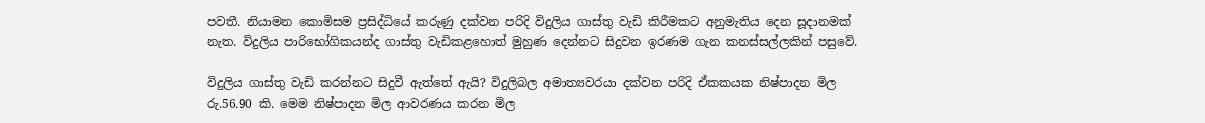පවතී. නියාමන කොමිසම ප්‍රසිද්ධියේ කරුණු දක්වන පරිදි විදුලිය ගාස්තු වැඩි කිරීමකට අනුමැතිය දෙන සූදානමක් නැත. විදුලිය පාරිභෝගිකයන්ද ගාස්තු වැඩිකළහොත් මුහුණ දෙන්නට සිදුවන ඉරණම ගැන කනස්සල්ලකින් පසුවේ.

විදුලිය ගාස්තු වැඩි කරන්නට සිදුවී ඇත්තේ ඇයි? විදුලිබල අමාත්‍යවරයා දක්වන පරිදි ඒකකයක නිෂ්පාදන මිල රු.56.90 කි. මෙම නිෂ්පාදන මිල ආවරණය කරන මිල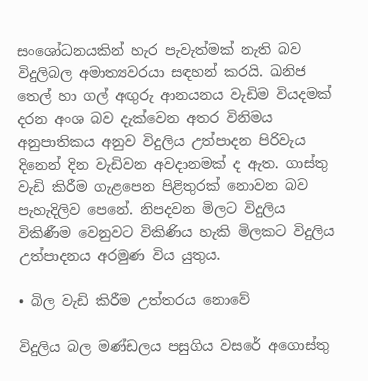සංශෝධනයකින් හැර පැවැත්මක් නැති බව විදුලිබල අමාත්‍යවරයා සඳහන් කරයි. ඛනිජ තෙල් හා ගල් අඟුරු ආනයනය වැඩිම වියදමක් දරන අංශ බව දැක්වෙන අතර විනිමය අනුපාතිකය අනුව විදුලිය උත්පාදන පිරිවැය දිනෙන් දින වැඩිවන අවදානමක් ද ඇත. ගාස්තු වැඩි කිරීම ගැළපෙන පිළිතුරක් නොවන බව පැහැදිලිව පෙනේ. නිපදවන මිලට විදුලිය විකිණීම වෙනුවට විකිණිය හැකි මිලකට විදුලිය උත්පාදනය අරමුණ විය යුතුය.

• බිල වැඩි කිරීම උත්තරය නොවේ

විදුලිය බල මණ්ඩලය පසුගිය වසරේ අගොස්තු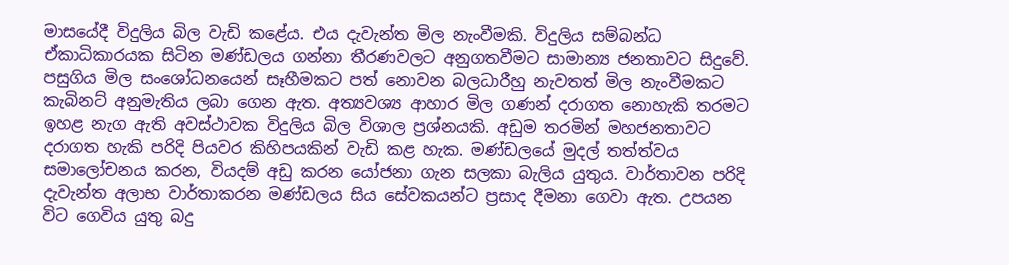මාසයේදී විදුලිය බිල වැඩි කළේය. එය දැවැන්ත මිල නැංවීමකි. විදුලිය සම්බන්ධ ඒකාධිකාරයක සිටින මණ්ඩලය ගන්නා තීරණවලට අනුගතවීමට සාමාන්‍ය ජනතාවට සිදුවේ. පසුගිය මිල සංශෝධනයෙන් සෑහීමකට පත් නොවන බලධාරීහු නැවතත් මිල නැංවීමකට කැබිනට් අනුමැතිය ලබා ගෙන ඇත. අත්‍යවශ්‍ය ආහාර මිල ගණන් දරාගත නොහැකි තරමට ඉහළ නැග ඇති අවස්ථාවක විදුලිය බිල විශාල ප්‍රශ්නයකි. අඩුම තරමින් මහජනතාවට දරාගත හැකි පරිදි පියවර කිහිපයකින් වැඩි කළ හැක. මණ්ඩලයේ මුදල් තත්ත්වය සමාලෝචනය කරන, වියදම් අඩු කරන යෝජනා ගැන සලකා බැලිය යුතුය. වාර්තාවන පරිදි දැවැන්ත අලාභ වාර්තාකරන මණ්ඩලය සිය සේවකයන්ට ප්‍රසාද දීමනා ගෙවා ඇත. උපයන විට ගෙවිය යුතු බදු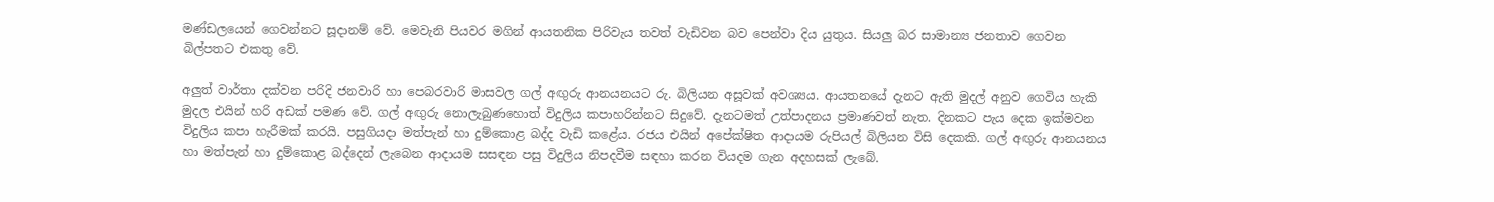මණ්ඩලයෙන් ගෙවන්නට සූදානම් වේ. මෙවැනි පියවර මගින් ආයතනික පිරිවැය තවත් වැඩිවන බව පෙන්වා දිය යුතුය. සියලු බර සාමාන්‍ය ජනතාව ගෙවන බිල්පතට එකතු වේ.

අලුත් වාර්තා දක්වන පරිදි ජනවාරි හා පෙබරවාරි මාසවල ගල් අඟුරු ආනයනයට රු. බිලියන අසූවක් අවශ්‍යය. ආයතනයේ දැනට ඇති මුදල් අනුව ගෙවිය හැකි මුදල එයින් හරි අඩක් පමණ වේ. ගල් අඟුරු නොලැබුණහොත් විදුලිය කපාහරින්නට සිදුවේ. දැනටමත් උත්පාදනය ප්‍රමාණවත් නැත. දිනකට පැය දෙක ඉක්මවන විදුලිය කපා හැරීමක් කරයි. පසුගියදා මත්පැන් හා දුම්කොළ බද්ද වැඩි කළේය. රජය එයින් අපේක්ෂිත ආදායම රුපියල් බිලියන විසි දෙකකි. ගල් අඟුරු ආනයනය හා මත්පැන් හා දුම්කොළ බද්දෙන් ලැබෙන ආදායම සසඳන පසු විදුලිය නිපදවීම සඳහා කරන වියදම ගැන අදහසක් ලැබේ.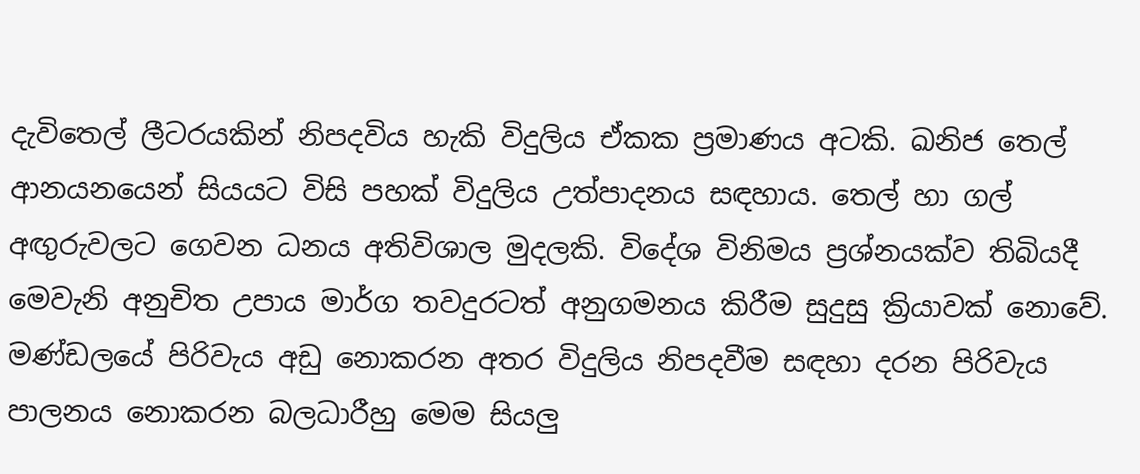දැවිතෙල් ලීටරයකින් නිපදවිය හැකි විදුලිය ඒකක ප්‍රමාණය අටකි. ඛනිජ තෙල් ආනයනයෙන් සියයට විසි පහක් විදුලිය උත්පාදනය සඳහාය. තෙල් හා ගල් අඟුරුවලට ගෙවන ධනය අතිවිශාල මුදලකි. විදේශ විනිමය ප්‍රශ්නයක්ව තිබියදී මෙවැනි අනුචිත උපාය මාර්ග තවදුරටත් අනුගමනය කිරීම සුදුසු ක්‍රියාවක් නොවේ. මණ්ඩලයේ පිරිවැය අඩු නොකරන අතර විදුලිය නිපදවීම සඳහා දරන පිරිවැය පාලනය නොකරන බලධාරීහු මෙම සියලු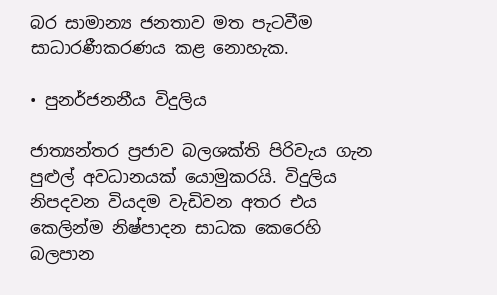බර සාමාන්‍ය ජනතාව මත පැටවීම සාධාරණීකරණය කළ නොහැක.

• පුනර්ජනනීය විදුලිය

ජාත්‍යන්තර ප්‍රජාව බලශක්ති පිරිවැය ගැන පුළුල් අවධානයක් යොමුකරයි. විදුලිය නිපදවන වියදම වැඩිවන අතර එය කෙලින්ම නිෂ්පාදන සාධක කෙරෙහි බලපාන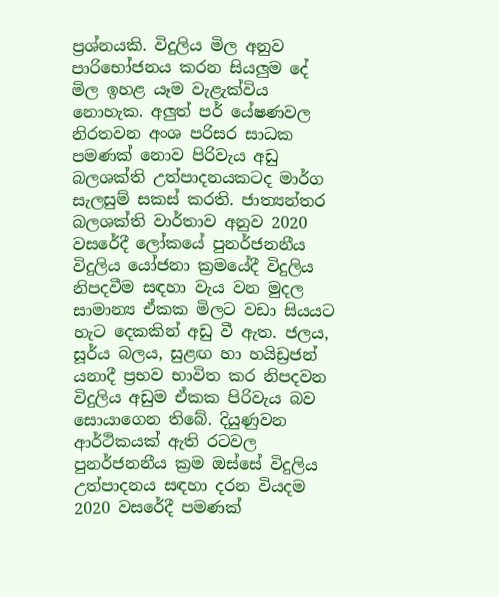ප්‍රශ්නයකි. විදුලිය මිල අනුව පාරිභෝජනය කරන සියලුම දේ මිල ඉහළ යෑම වැළැක්විය නොහැක. අලුත් පර් යේෂණවල නිරතවන අංශ පරිසර සාධක පමණක් නොව පිරිවැය අඩු බලශක්ති උත්පාදනයකටද මාර්ග සැලසුම් සකස් කරති. ජාත්‍යන්තර බලශක්ති වාර්තාව අනුව 2020 වසරේදී ලෝකයේ පුනර්ජනනීය විදුලිය යෝජනා ක්‍රමයේදී විදුලිය නිපදවීම සඳහා වැය වන මුදල සාමාන්‍ය ඒකක මිලට වඩා සියයට හැට දෙකකින් අඩු වී ඇත. ජලය, සූර්ය බලය, සුළඟ හා හයිඩ්‍රජන් යනාදී ප්‍රභව භාවිත කර නිපදවන විදුලිය අඩුම ඒකක පිරිවැය බව සොයාගෙන තිබේ. දියුණුවන ආර්ථිකයක් ඇති රටවල පුනර්ජනනීය ක්‍රම ඔස්සේ විදුලිය උත්පාදනය සඳහා දරන වියදම 2020 වසරේදී පමණක්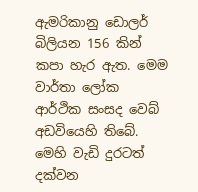ඇමරිකානු ඩොලර් බිලියන 156 කින් කපා හැර ඇත. මෙම වාර්තා ලෝක ආර්ථික සංසද වෙබ් අඩවියෙහි තිබේ. මෙහි වැඩි දුරටත් දක්වන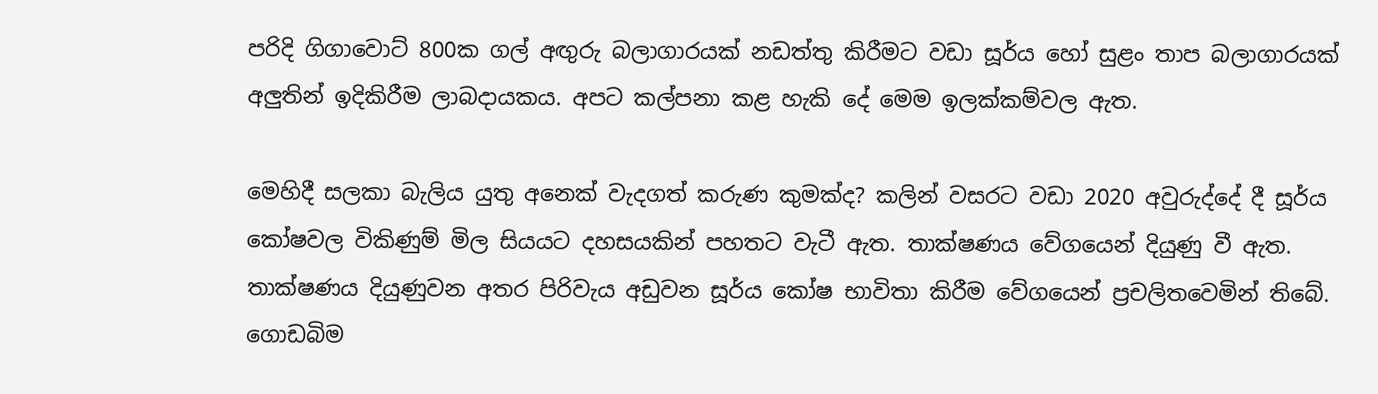පරිදි ගිගාවොට් 800ක ගල් අඟුරු බලාගාරයක් නඩත්තු කිරීමට වඩා සූර්ය හෝ සුළං තාප බලාගාරයක් අලුතින් ඉදිකිරීම ලාබදායකය. අපට කල්පනා කළ හැකි දේ මෙම ඉලක්කම්වල ඇත.

මෙහිදී සලකා බැලිය යුතු අනෙක් වැදගත් කරුණ කුමක්ද? කලින් වසරට වඩා 2020 අවුරුද්දේ දී සූර්ය කෝෂවල විකිණුම් මිල සියයට දහසයකින් පහතට වැටී ඇත. තාක්ෂණය වේගයෙන් දියුණු වී ඇත. තාක්ෂණය දියුණුවන අතර පිරිවැය අඩුවන සූර්ය කෝෂ භාවිතා කිරීම වේගයෙන් ප්‍රචලිතවෙමින් තිබේ. ගොඩබිම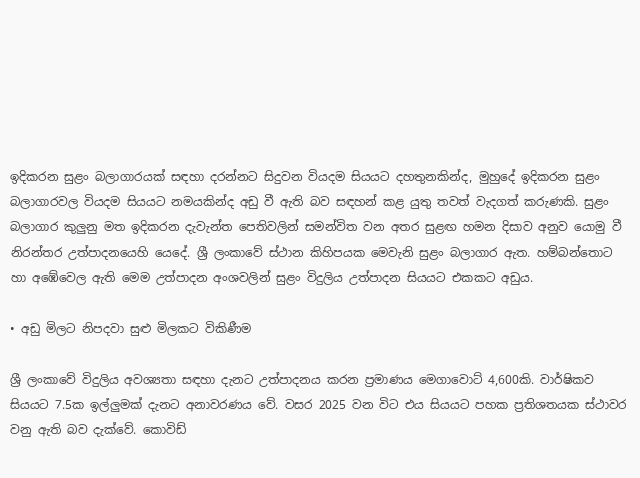ඉදිකරන සුළං බලාගාරයක් සඳහා දරන්නට සිදුවන වියදම සියයට දහතුනකින්ද, මුහුදේ ඉදිකරන සුළං බලාගාරවල වියදම සියයට නමයකින්ද අඩු වී ඇති බව සඳහන් කළ යුතු තවත් වැදගත් කරුණකි. සුළං බලාගාර කුලුනු මත ඉදිකරන දැවැන්ත පෙතිවලින් සමන්විත වන අතර සුළඟ හමන දිසාව අනුව යොමු වී නිරන්තර උත්පාදනයෙහි යෙදේ. ශ්‍රී ලංකාවේ ස්ථාන කිහිපයක මෙවැනි සුළං බලාගාර ඇත. හම්බන්තොට හා අඹේවෙල ඇති මෙම උත්පාදන අංශවලින් සුළං විදුලිය උත්පාදන සියයට එකකට අඩුය.

• අඩු මිලට නිපදවා සුළු මිලකට විකිණීම

ශ්‍රී ලංකාවේ විදුලිය අවශ්‍යතා සඳහා දැනට උත්පාදනය කරන ප්‍රමාණය මෙගාවොට් 4,600කි. වාර්ෂිකව සියයට 7.5ක ඉල්ලුමක් දැනට අනාවරණය වේ. වසර 2025 වන විට එය සියයට පහක ප්‍රතිශතයක ස්ථාවර වනු ඇති බව දැක්වේ. කොවිඩ්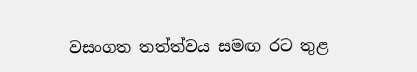වසංගත තත්ත්වය සමඟ රට තුළ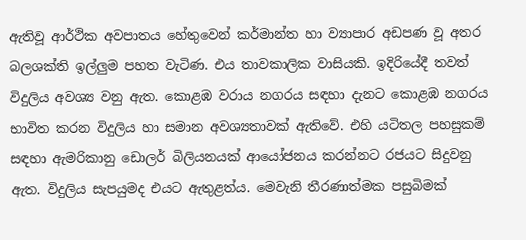ඇතිවූ ආර්ථික අවපාතය හේතුවෙන් කර්මාන්ත හා ව්‍යාපාර අඩපණ වූ අතර බලශක්ති ඉල්ලුම පහත වැටිණ. එය තාවකාලික වාසියකි. ඉදිරියේදී තවත් විදුලිය අවශ්‍ය වනු ඇත. කොළඹ වරාය නගරය සඳහා දැනට කොළඹ නගරය භාවිත කරන විදුලිය හා සමාන අවශ්‍යතාවක් ඇතිවේ. එහි යටිතල පහසුකම් සඳහා ඇමරිකානු ඩොලර් බිලියනයක් ආයෝජනය කරන්නට රජයට සිදුවනු ඇත. විදුලිය සැපයුමද එයට ඇතුළත්ය. මෙවැනි තීරණාත්මක පසුබිමක්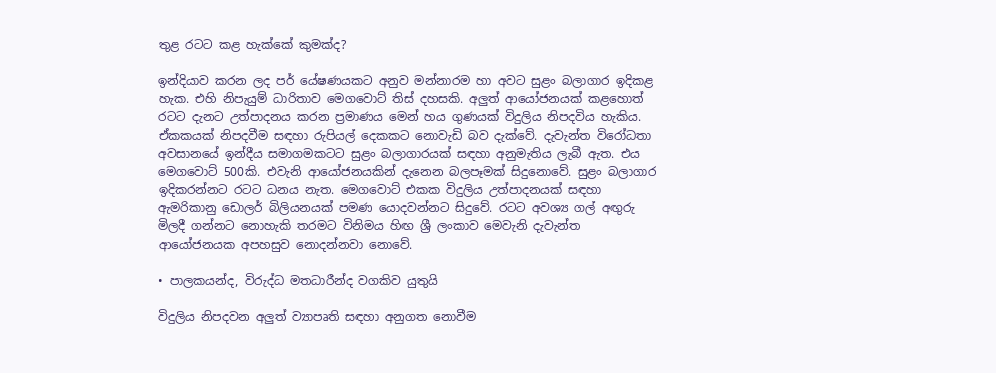තුළ රටට කළ හැක්කේ කුමක්ද?

ඉන්දියාව කරන ලද පර් යේෂණයකට අනුව මන්නාරම හා අවට සුළං බලාගාර ඉදිකළ හැක. එහි නිපැයුම් ධාරිතාව මෙගවොට් තිස් දහසකි. අලුත් ආයෝජනයක් කළහොත් රටට දැනට උත්පාදනය කරන ප්‍රමාණය මෙන් හය ගුණයක් විදුලිය නිපදවිය හැකිය. ඒකකයක් නිපදවීම සඳහා රුපියල් දෙකකට නොවැඩි බව දැක්වේ. දැවැන්ත විරෝධතා අවසානයේ ඉන්දීය සමාගමකටට සුළං බලාගාරයක් සඳහා අනුමැතිය ලැබී ඇත. එය මෙගවොට් 500කි. එවැනි ආයෝජනයකින් දැනෙන බලපෑමක් සිදුනොවේ. සුළං බලාගාර ඉදිකරන්නට රටට ධනය නැත. මෙගවොට් එකක විදුලිය උත්පාදනයක් සඳහා ඇමරිකානු ඩොලර් බිලියනයක් පමණ යොදවන්නට සිදුවේ. රටට අවශ්‍ය ගල් අඟුරු මිලදී ගන්නට නොහැකි තරමට විනිමය හිඟ ශ්‍රී ලංකාව මෙවැනි දැවැන්ත ආයෝජනයක අපහසුව නොදන්නවා නොවේ.

• පාලකයන්ද, විරුද්ධ මතධාරීන්ද වගකිව යුතුයි

විදුලිය නිපදවන අලුත් ව්‍යාපෘති සඳහා අනුගත නොවීම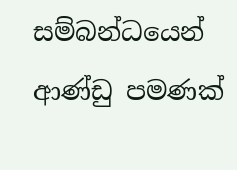සම්බන්ධයෙන් ආණ්ඩු පමණක්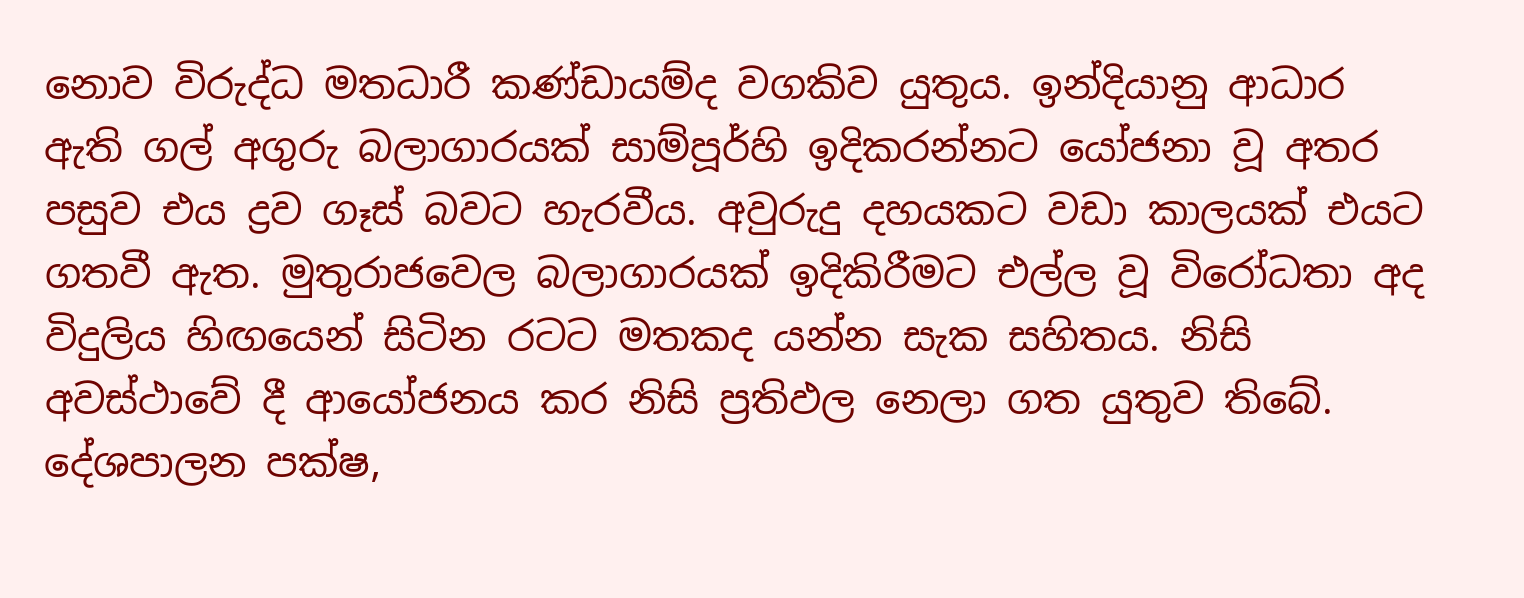නොව විරුද්ධ මතධාරී කණ්ඩායම්ද වගකිව යුතුය. ඉන්දියානු ආධාර ඇති ගල් අගුරු බලාගාරයක් සාම්පූර්හි ඉදිකරන්නට යෝජනා වූ අතර පසුව එය ද්‍රව ගෑස් බවට හැරවීය. අවුරුදු දහයකට වඩා කාලයක් එයට ගතවී ඇත. මුතුරාජවෙල බලාගාරයක් ඉදිකිරීමට එල්ල වූ විරෝධතා අද විදුලිය හිඟයෙන් සිටින රටට මතකද යන්න සැක සහිතය. නිසි අවස්ථාවේ දී ආයෝජනය කර නිසි ප්‍රතිඵල නෙලා ගත යුතුව තිබේ. දේශපාලන පක්ෂ,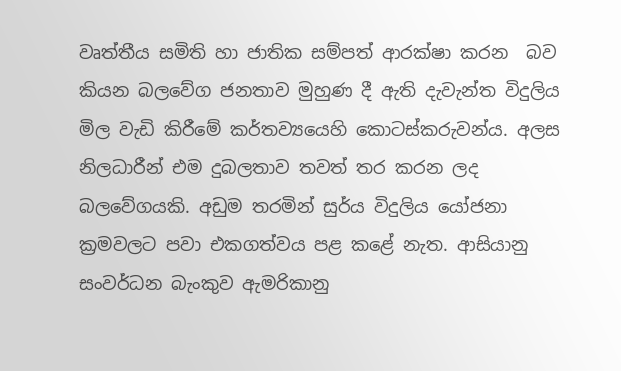වෘත්තීය සමිති හා ජාතික සම්පත් ආරක්ෂා කරන  බව කියන බලවේග ජනතාව මුහුණ දී ඇති දැවැන්ත විදුලිය මිල වැඩි කිරීමේ කර්තව්‍යයෙහි කොටස්කරුවන්ය. අලස නිලධාරීන් එම දුබලතාව තවත් තර කරන ලද බලවේගයකි. අඩුම තරමින් සුර්ය විදුලිය යෝජනා ක්‍රමවලට පවා එකගත්වය පළ කළේ නැත. ආසියානු සංවර්ධන බැංකුව ඇමරිකානු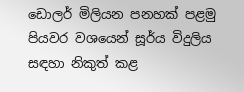ඩොලර් මිලියන පනහක් පළමු පියවර වශයෙන් සූර්ය විදුලිය සඳහා නිකුත් කළ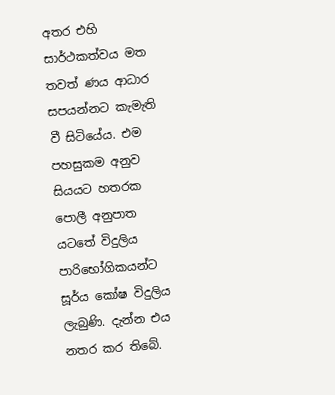අතර එහි සාර්ථකත්වය මත තවත් ණය ආධාර සපයන්නට කැමැති වී සිටියේය. එම පහසුකම අනුව සියයට හතරක පොලී අනුපාත යටතේ විදුලිය පාරිභෝගිකයන්ට සූර්ය කෝෂ විදුලිය ලැබුණි. දැන්න එය නතර කර තිබේ.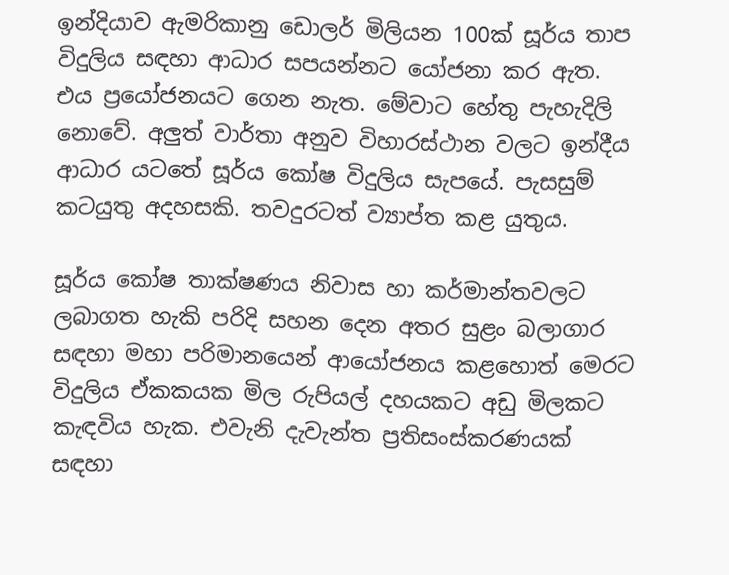ඉන්දියාව ඇමරිකානු ඩොලර් මිලියන 100ක් සූර්ය තාප විදුලිය සඳහා ආධාර සපයන්නට යෝජනා කර ඇත. එය ප්‍රයෝජනයට ගෙන නැත. මේවාට හේතු පැහැදිලි නොවේ. අලුත් වාර්තා අනුව විහාරස්ථාන වලට ඉන්දීය ආධාර යටතේ සූර්ය කෝෂ විදුලිය සැපයේ. පැසසුම් කටයුතු අදහසකි. තවදුරටත් ව්‍යාප්ත කළ යුතුය.

සූර්ය කෝෂ තාක්ෂණය නිවාස හා කර්මාන්තවලට ලබාගත හැකි පරිදි සහන දෙන අතර සුළං බලාගාර සඳහා මහා පරිමානයෙන් ආයෝජනය කළහොත් මෙරට විදුලිය ඒකකයක මිල රුපියල් දහයකට අඩු මිලකට කැඳවිය හැක. එවැනි දැවැන්ත ප්‍රතිසංස්කරණයක් සඳහා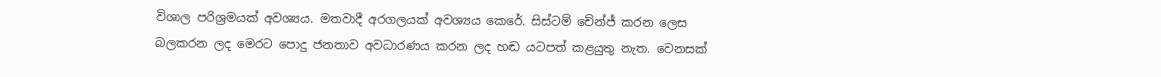විශාල පරිශ්‍රමයක් අවශ්‍යය. මතවාදී අරගලයක් අවශ්‍යය කෙරේ. සිස්ටම් චේන්ජ් කරන ලෙස බලකරන ලද මෙරට පොදු ජනතාව අවධාරණය කරන ලද හඬ යටපත් කළයුතු නැත. වෙනසක්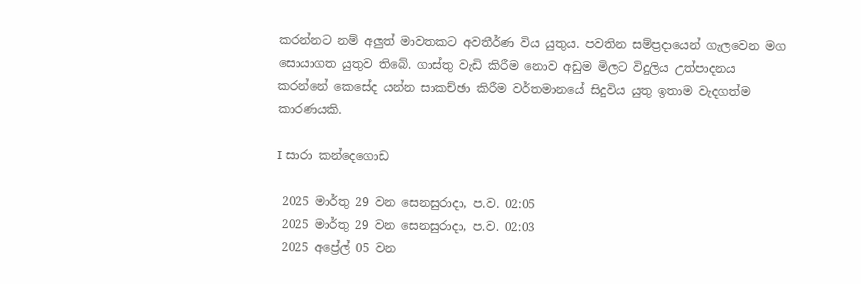කරන්නට නම් අලුත් මාවතකට අවතීර්ණ විය යුතුය. පවතින සම්ප්‍රදායෙන් ගැලවෙන මග සොයාගත යුතුව තිබේ. ගාස්තු වැඩි කිරීම නොව අඩුම මිලට විදුලිය උත්පාදනය කරන්නේ කෙසේද යන්න සාකච්ඡා කිරීම වර්තමානයේ සිදුවිය යුතු ඉතාම වැදගත්ම කාරණයකි.

I සාරා කන්දෙගොඩ

 2025 මාර්තු 29 වන සෙනසුරාදා, ප.ව. 02:05
 2025 මාර්තු 29 වන සෙනසුරාදා, ප.ව. 02:03
 2025 අප්‍රේල් 05 වන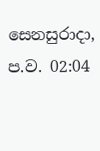සෙනසුරාදා, ප.ව. 02:04